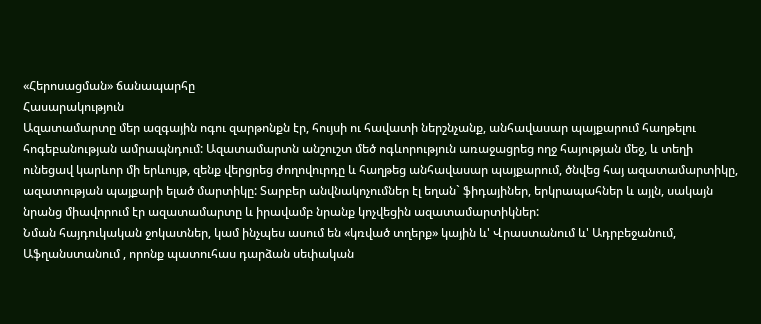«Հերոսացման» ճանապարհը
Հասարակություն
Ազատամարտը մեր ազգային ոգու զարթոնքն էր, հույսի ու հավատի ներշնչանք, անհավասար պայքարում հաղթելու հոգեբանության ամրապնդում: Ազատամարտն անշուշտ մեծ ոգևորություն առաջացրեց ողջ հայության մեջ, և տեղի ունեցավ կարևոր մի երևույթ, զենք վերցրեց ժողովուրդը և հաղթեց անհավասար պայքարում, ծնվեց հայ ազատամարտիկը, ազատության պայքարի ելած մարտիկը: Տարբեր անվնակոչումներ էլ եղան` ֆիդայիներ, երկրապահներ և այլն, սակայն նրանց միավորում էր ազատամարտը և իրավամբ նրանք կոչվեցին ազատամարտիկներ:
Նման հայդուկական ջոկատներ, կամ ինչպես ասում են «կռված տղերք» կային և' Վրաստանում և' Ադրբեջանում, Աֆղանստանում , որոնք պատուհաս դարձան սեփական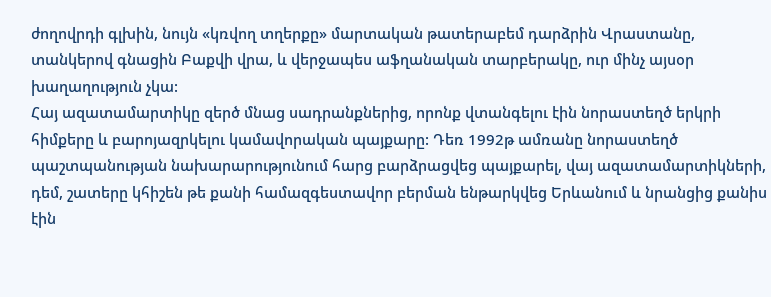ժողովրդի գլխին, նույն «կռվող տղերքը» մարտական թատերաբեմ դարձրին Վրաստանը, տանկերով գնացին Բաքվի վրա, և վերջապես աֆղանական տարբերակը, ուր մինչ այսօր խաղաղություն չկա:
Հայ ազատամարտիկը զերծ մնաց սադրանքներից, որոնք վտանգելու էին նորաստեղծ երկրի հիմքերը և բարոյազրկելու կամավորական պայքարը: Դեռ 1992թ ամռանը նորաստեղծ պաշտպանության նախարարությունում հարց բարձրացվեց պայքարել, վայ ազատամարտիկների, դեմ, շատերը կհիշեն թե քանի համազգեստավոր բերման ենթարկվեց Երևանում և նրանցից քանիս էին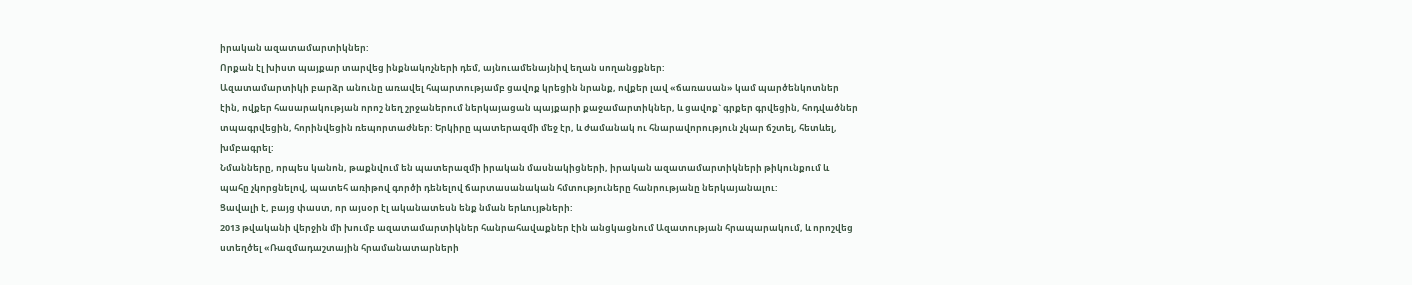իրական ազատամարտիկներ:
Որքան էլ խիստ պայքար տարվեց ինքնակոչների դեմ, այնուամենայնիվ եղան սողանցքներ:
Ազատամարտիկի բարձր անունը առավել հպարտությամբ ցավոք կրեցին նրանք, ովքեր լավ «ճառասան» կամ պարծենկոտներ էին, ովքեր հասարակության որոշ նեղ շրջաներում ներկայացան պայքարի քաջամարտիկներ, և ցավոք` գրքեր գրվեցին, հոդվածներ տպագրվեցին, հորինվեցին ռեպորտաժներ: Երկիրը պատերազմի մեջ էր, և ժամանակ ու հնարավորություն չկար ճշտել, հետևել, խմբագրել:
Նմանները, որպես կանոն, թաքնվում են պատերազմի իրական մասնակիցների, իրական ազատամարտիկների թիկունքում և պահը չկորցնելով, պատեհ առիթով գործի դենելով ճարտասանական հմտություները հանրությանը ներկայանալու:
Ցավալի է, բայց փաստ, որ այսօր էլ ականատեսն ենք նման երևույթների:
2013 թվականի վերջին մի խումբ ազատամարտիկներ հանրահավաքներ էին անցկացնում Ազատության հրապարակում, և որոշվեց ստեղծել «Ռազմադաշտային հրամանատարների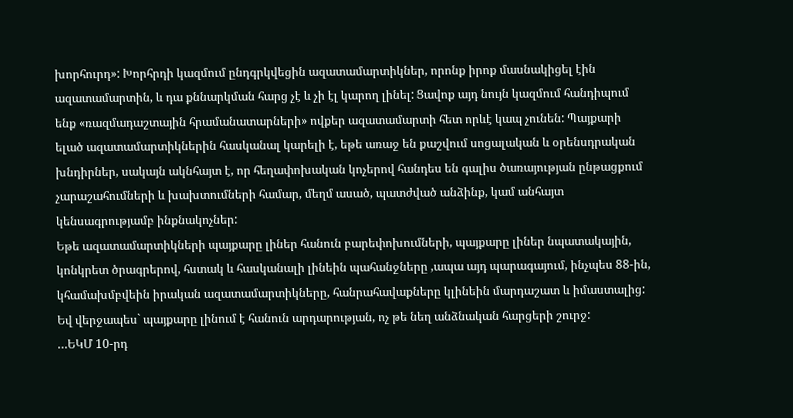խորհուրդ»: Խորհրդի կազմում ընդգրկվեցին ազատամարտիկներ, որոնք իրոք մասնակիցել էին ազատամարտին, և դա քննարկման հարց չէ և չի էլ կարող լինել: Ցավոք այդ նույն կազմում հանդիպում ենք «ռազմադաշտային հրամանատարների» ովքեր ազատամարտի հետ որևէ կապ չունեն: Պայքարի ելած ազատամարտիկներին հասկանալ կարելի է, եթե առաջ են քաշվում սոցալական և օրենսդրական խնդիրներ, սակայն ակնհայտ է, որ հեղափոխական կոչերով հանդես են գալիս ծառայության ընթացքում չարաշահումների և խախտումների համար, մեղմ ասած, պատժված անձինք, կամ անհայտ կենսագրությամբ ինքնակոչներ:
Եթե ազատամարտիկների պայքարը լիներ հանուն բարեփոխումների, պայքարը լիներ նպատակային, կոնկրետ ծրագրերով, հստակ և հասկանալի լինեին պահանջները ,ապա այդ պարագայում, ինչպես 88-ին, կհամախմբվեին իրական ազատամարտիկները, հանրահավաքները կլինեին մարդաշատ և իմաստալից:
Եվ վերջապես` պայքարը լինում է հանուն արդարության, ոչ թե նեղ անձնական հարցերի շուրջ:
…ԵԿՄ 10-րդ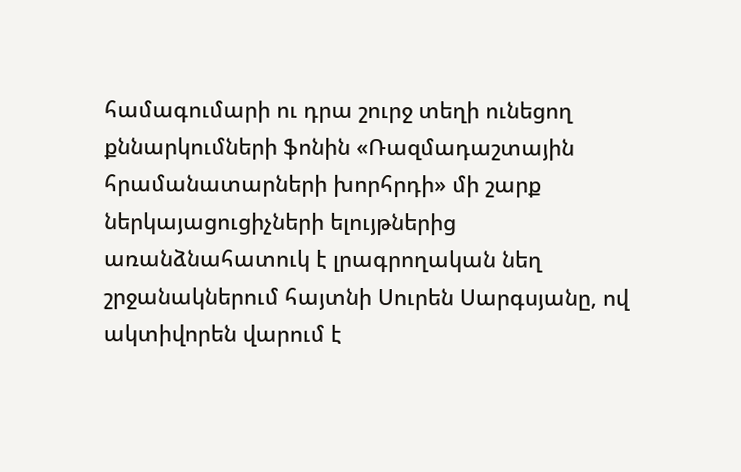համագումարի ու դրա շուրջ տեղի ունեցող քննարկումների ֆոնին «Ռազմադաշտային հրամանատարների խորհրդի» մի շարք ներկայացուցիչների ելույթներից առանձնահատուկ է լրագրողական նեղ շրջանակներում հայտնի Սուրեն Սարգսյանը, ով ակտիվորեն վարում է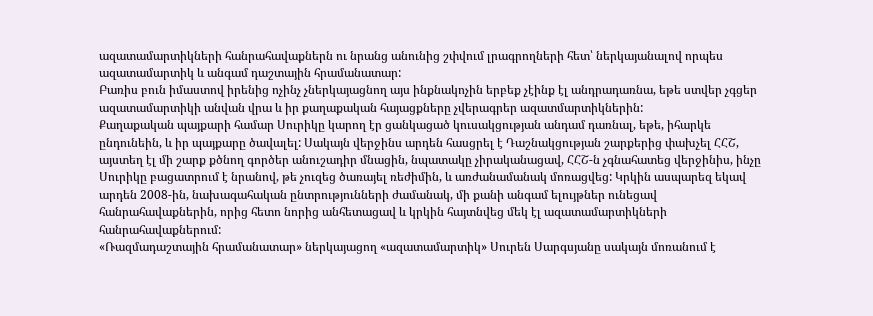ազատամարտիկների հանրահավաքներն ու նրանց անունից շփվում լրագրողների հետ՝ ներկայանալով որպես ազատամարտիկ և անգամ դաշտային հրամանատար:
Բառիս բուն իմաստով իրենից ոչինչ չներկայացնող այս ինքնակոչին երբեք չէինք էլ անդրադառնա, եթե ստվեր չգցեր ազատամարտիկի անվան վրա և իր քաղաքական հայացքները չվերագրեր ազատմարտիկներին:
Քաղաքական պայքարի համար Սուրիկը կարող էր ցանկացած կուսակցության անդամ դառնալ, եթե, իհարկե ընդունեին, և իր պայքարը ծավալել: Սակայն վերջինս արդեն հասցրել է Դաշնակցության շարքերից փախչել ՀՀՇ, այստեղ էլ մի շարք քծնող գործեր անուշադիր մնացին, նպատակը չիրականացավ, ՀՀՇ-ն չգնահատեց վերջինիս, ինչը Սուրիկը բացատրում է նրանով, թե չուզեց ծառայել ռեժիմին, և առժանամանակ մոռացվեց: Կրկին ասպարեզ եկավ արդեն 2008-ին, նախագահական ընտրությունների ժամանակ, մի քանի անգամ ելույթներ ունեցավ հանրահավաքներին, որից հետո նորից անհետացավ և կրկին հայտնվեց մեկ էլ ազատամարտիկների հանրահավաքներում:
«Ռազմադաշտային հրամանատար» ներկայացող «ազատամարտիկ» Սուրեն Սարգսյանը սակայն մոռանում է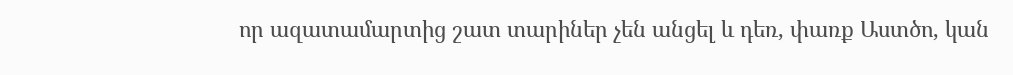որ ազատամարտից շատ տարիներ չեն անցել և դեռ, փառք Աստծո, կան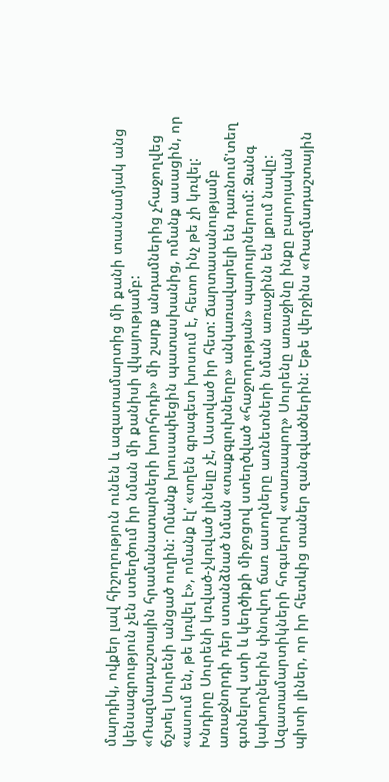մարդիկ, ովքեր լավ հիշողություն ունեն և ազատամարտից մի քանի տասնամյակ անց կենսագրություն չեն ստեղծում իր նման մի քանիսի վկայությամբ:
«Ռազմադաշտային հրամանատարների խորհրդի» մի շարք անդամներից չհաջողվեց ճշտել Սուրենի անցած ուղին: Ոմանք խուսափեցին պատասխանից, ոմանք ասացին, որ «ասում են, թե կռվել է», ոմանք էլ' «տղեն գրագետ խոսում է, հետո ինչ թե չի կռվել:
Խնդիրը Սուրենի կռված-չկռված լինելը չէ, Աստված իր հետ: Ճարտասանությամբ առաջնորդի դեր ստանձնած նման «տաքգլուխները» անկառավարելի են դառնում'տեղ գտնելով ստի և կեղծիքի միջոցով ստեղծված «հաջողության» պարույրներում: Զանգ կախողներին փնովող ճառ ասողները առնետների նման առաջինն են լքում նավը:
Ազատամարտիկների հոգսերով «տառապող» Սուրենը առաջինը ինքը բարոյական պիտի լիներ, որ իր հետևից տաներ զանգվածներին: Եթե վերջինս «Ռազմադաշտային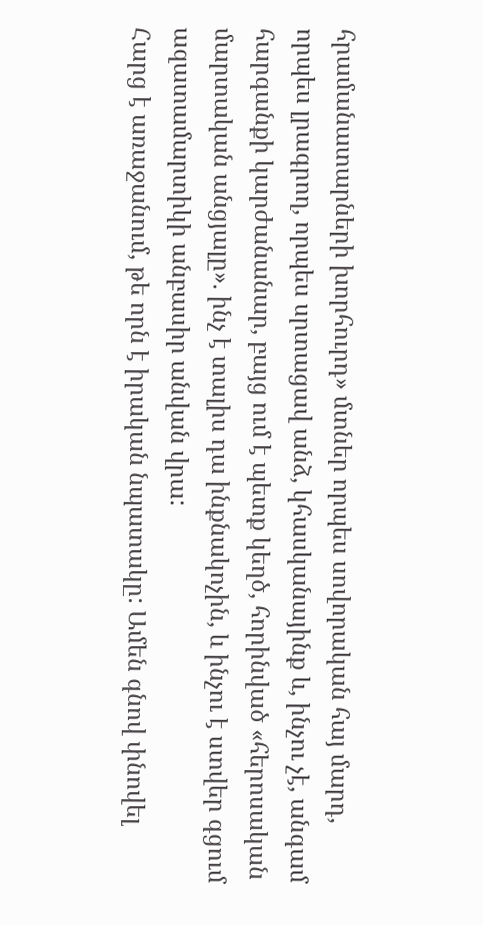հրամանատարների խորհուրդ» մտներ որպես սովորական հայ մարդ, որպես լրագրող, որպես սրտացավ անձ, կհասկանայինք և, ինչու չէ, անգամ հարգանքի կարժանանար, բայց ում է պետք կեղծ, հորինված «հերոսական մարտական անցյալը». ինչ է տալիս դա ինքնակոչին, և ինչու է ստվեր գցում ազատամարտիկի անբասիր անվան վրա:
Հարց է առաջանում, թե որն է իրական նպատակը: Ամեն գնով փնովել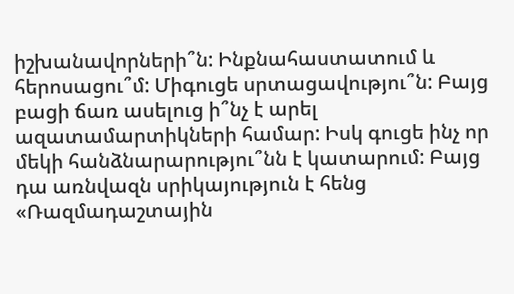իշխանավորների՞ն: Ինքնահաստատում և հերոսացու՞մ: Միգուցե սրտացավությու՞ն: Բայց բացի ճառ ասելուց ի՞նչ է արել ազատամարտիկների համար: Իսկ գուցե ինչ որ մեկի հանձնարարությու՞նն է կատարում: Բայց դա առնվազն սրիկայություն է հենց «Ռազմադաշտային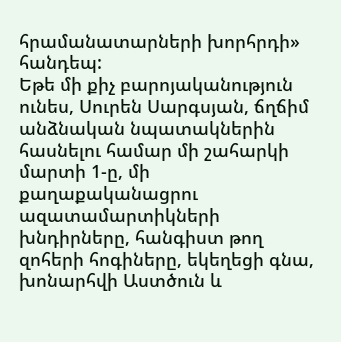հրամանատարների խորհրդի» հանդեպ:
Եթե մի քիչ բարոյականություն ունես, Սուրեն Սարգսյան, ճղճիմ անձնական նպատակներին հասնելու համար մի շահարկի մարտի 1-ը, մի քաղաքականացրու ազատամարտիկների խնդիրները, հանգիստ թող զոհերի հոգիները, եկեղեցի գնա, խոնարհվի Աստծուն և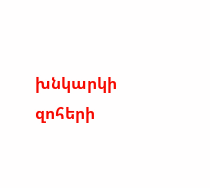խնկարկի զոհերի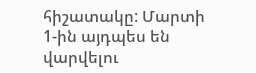հիշատակը: Մարտի 1-ին այդպես են վարվելու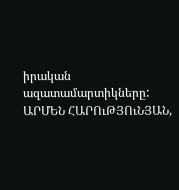իրական ազատամարտիկները:
ԱՐՄԵՆ ՀԱՐՈւԹՅՈւՆՅԱՆ,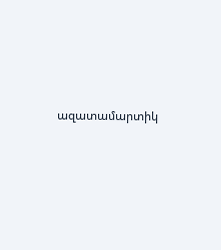ազատամարտիկ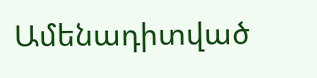Ամենադիտված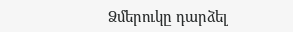Ձմերուկը դարձել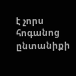է չորս հոգանոց ընտանիքի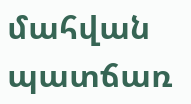մահվան պատճառ